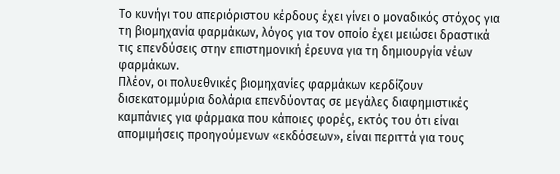Το κυνήγι του απεριόριστου κέρδους έχει γίνει ο μοναδικός στόχος για τη βιομηχανία φαρμάκων, λόγος για τον οποίο έχει μειώσει δραστικά τις επενδύσεις στην επιστημονική έρευνα για τη δημιουργία νέων φαρμάκων.
Πλέον, οι πολυεθνικές βιομηχανίες φαρμάκων κερδίζουν δισεκατομμύρια δολάρια επενδύοντας σε μεγάλες διαφημιστικές καμπάνιες για φάρμακα που κάποιες φορές, εκτός του ότι είναι απομιμήσεις προηγούμενων «εκδόσεων», είναι περιττά για τους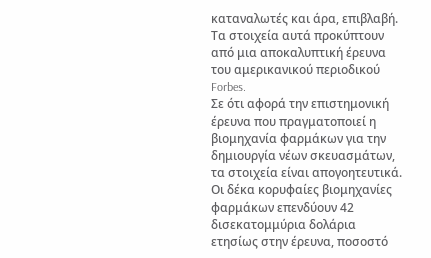καταναλωτές και άρα, επιβλαβή.
Τα στοιχεία αυτά προκύπτουν από μια αποκαλυπτική έρευνα του αμερικανικού περιοδικού Forbes.
Σε ότι αφορά την επιστημονική έρευνα που πραγματοποιεί η βιομηχανία φαρμάκων για την δημιουργία νέων σκευασμάτων, τα στοιχεία είναι απογοητευτικά. Οι δέκα κορυφαίες βιομηχανίες φαρμάκων επενδύουν 42 δισεκατομμύρια δολάρια ετησίως στην έρευνα, ποσοστό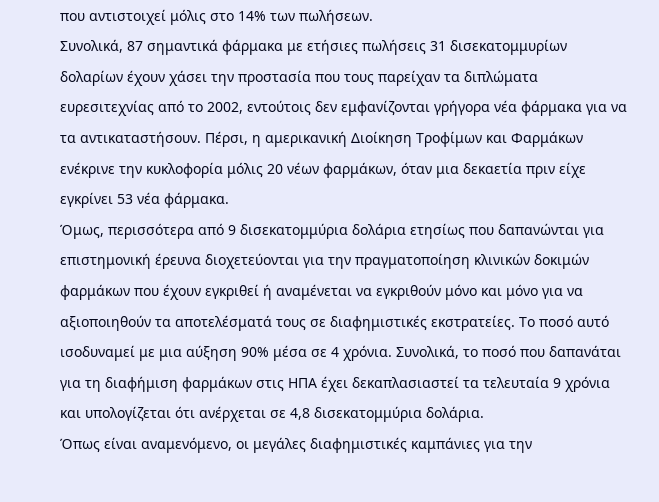που αντιστοιχεί μόλις στο 14% των πωλήσεων.
Συνολικά, 87 σημαντικά φάρμακα με ετήσιες πωλήσεις 31 δισεκατομμυρίων δολαρίων έχουν χάσει την προστασία που τους παρείχαν τα διπλώματα ευρεσιτεχνίας από το 2002, εντούτοις δεν εμφανίζονται γρήγορα νέα φάρμακα για να τα αντικαταστήσουν. Πέρσι, η αμερικανική Διοίκηση Τροφίμων και Φαρμάκων ενέκρινε την κυκλοφορία μόλις 20 νέων φαρμάκων, όταν μια δεκαετία πριν είχε εγκρίνει 53 νέα φάρμακα.
Όμως, περισσότερα από 9 δισεκατομμύρια δολάρια ετησίως που δαπανώνται για επιστημονική έρευνα διοχετεύονται για την πραγματοποίηση κλινικών δοκιμών φαρμάκων που έχουν εγκριθεί ή αναμένεται να εγκριθούν μόνο και μόνο για να αξιοποιηθούν τα αποτελέσματά τους σε διαφημιστικές εκστρατείες. Το ποσό αυτό ισοδυναμεί με μια αύξηση 90% μέσα σε 4 χρόνια. Συνολικά, το ποσό που δαπανάται για τη διαφήμιση φαρμάκων στις ΗΠΑ έχει δεκαπλασιαστεί τα τελευταία 9 χρόνια και υπολογίζεται ότι ανέρχεται σε 4,8 δισεκατομμύρια δολάρια.
Όπως είναι αναμενόμενο, οι μεγάλες διαφημιστικές καμπάνιες για την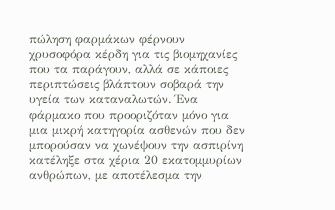πώληση φαρμάκων φέρνουν χρυσοφόρα κέρδη για τις βιομηχανίες που τα παράγουν, αλλά σε κάποιες περιπτώσεις βλάπτουν σοβαρά την υγεία των καταναλωτών. Ένα φάρμακο που προοριζόταν μόνο για μια μικρή κατηγορία ασθενών που δεν μπορούσαν να χωνέψουν την ασπιρίνη κατέληξε στα χέρια 20 εκατομμυρίων ανθρώπων, με αποτέλεσμα την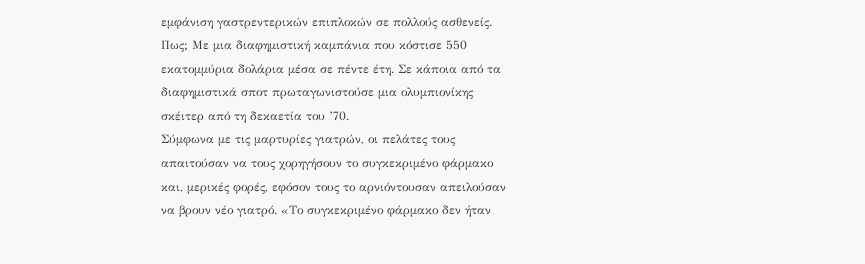εμφάνιση γαστρεντερικών επιπλοκών σε πολλούς ασθενείς. Πως; Με μια διαφημιστική καμπάνια που κόστισε 550 εκατομμύρια δολάρια μέσα σε πέντε έτη. Σε κάποια από τα διαφημιστικά σποτ πρωταγωνιστούσε μια ολυμπιονίκης σκέιτερ από τη δεκαετία του ’70.
Σύμφωνα με τις μαρτυρίες γιατρών, οι πελάτες τους απαιτούσαν να τους χορηγήσουν το συγκεκριμένο φάρμακο και, μερικές φορές, εφόσον τους το αρνιόντουσαν απειλούσαν να βρουν νέο γιατρό. «Το συγκεκριμένο φάρμακο δεν ήταν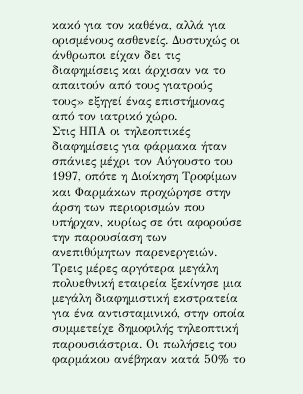κακό για τον καθένα, αλλά για ορισμένους ασθενείς. Δυστυχώς οι άνθρωποι είχαν δει τις διαφημίσεις και άρχισαν να το απαιτούν από τους γιατρούς τους» εξηγεί ένας επιστήμονας από τον ιατρικό χώρο.
Στις ΗΠΑ οι τηλεοπτικές διαφημίσεις για φάρμακα ήταν σπάνιες μέχρι τον Αύγουστο του 1997, οπότε η Διοίκηση Τροφίμων και Φαρμάκων προχώρησε στην άρση των περιορισμών που υπήρχαν, κυρίως σε ότι αφορούσε την παρουσίαση των ανεπιθύμητων παρενεργειών. Τρεις μέρες αργότερα μεγάλη πολυεθνική εταιρεία ξεκίνησε μια μεγάλη διαφημιστική εκστρατεία για ένα αντισταμινικό, στην οποία συμμετείχε δημοφιλής τηλεοπτική παρουσιάστρια. Οι πωλήσεις του φαρμάκου ανέβηκαν κατά 50% το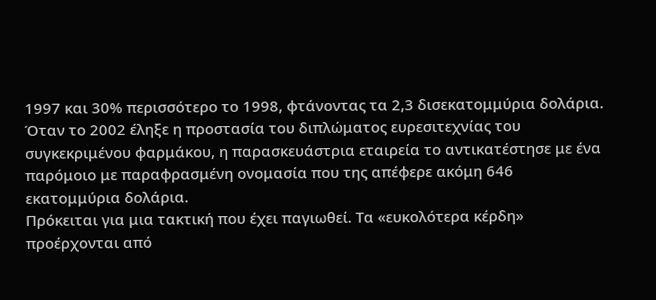1997 και 30% περισσότερο το 1998, φτάνοντας τα 2,3 δισεκατομμύρια δολάρια.
Όταν το 2002 έληξε η προστασία του διπλώματος ευρεσιτεχνίας του συγκεκριμένου φαρμάκου, η παρασκευάστρια εταιρεία το αντικατέστησε με ένα παρόμοιο με παραφρασμένη ονομασία που της απέφερε ακόμη 646 εκατομμύρια δολάρια.
Πρόκειται για μια τακτική που έχει παγιωθεί. Τα «ευκολότερα κέρδη» προέρχονται από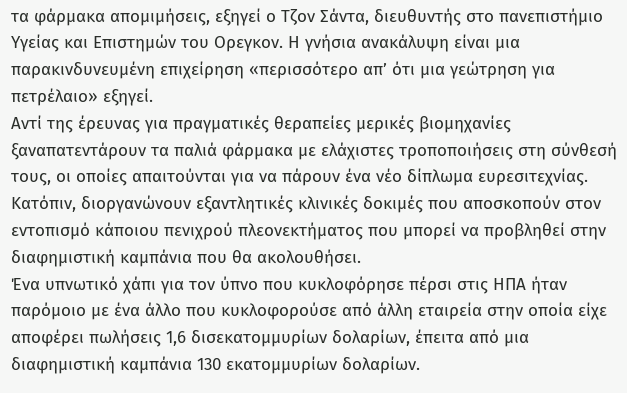τα φάρμακα απομιμήσεις, εξηγεί ο Τζον Σάντα, διευθυντής στο πανεπιστήμιο Υγείας και Επιστημών του Ορεγκον. Η γνήσια ανακάλυψη είναι μια παρακινδυνευμένη επιχείρηση «περισσότερο απ’ ότι μια γεώτρηση για πετρέλαιο» εξηγεί.
Αντί της έρευνας για πραγματικές θεραπείες μερικές βιομηχανίες ξαναπατεντάρουν τα παλιά φάρμακα με ελάχιστες τροποποιήσεις στη σύνθεσή τους, οι οποίες απαιτούνται για να πάρουν ένα νέο δίπλωμα ευρεσιτεχνίας. Κατόπιν, διοργανώνουν εξαντλητικές κλινικές δοκιμές που αποσκοπούν στον εντοπισμό κάποιου πενιχρού πλεονεκτήματος που μπορεί να προβληθεί στην διαφημιστική καμπάνια που θα ακολουθήσει.
Ένα υπνωτικό χάπι για τον ύπνο που κυκλοφόρησε πέρσι στις ΗΠΑ ήταν παρόμοιο με ένα άλλο που κυκλοφορούσε από άλλη εταιρεία στην οποία είχε αποφέρει πωλήσεις 1,6 δισεκατομμυρίων δολαρίων, έπειτα από μια διαφημιστική καμπάνια 130 εκατομμυρίων δολαρίων.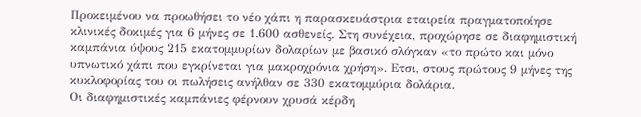Προκειμένου να προωθήσει το νέο χάπι η παρασκευάστρια εταιρεία πραγματοποίησε κλινικές δοκιμές για 6 μήνες σε 1.600 ασθενείς. Στη συνέχεια, προχώρησε σε διαφημιστική καμπάνια ύψους 215 εκατομμυρίων δολαρίων με βασικό σλόγκαν «το πρώτο και μόνο υπνωτικό χάπι που εγκρίνεται για μακροχρόνια χρήση». Ετσι, στους πρώτους 9 μήνες της κυκλοφορίας του οι πωλήσεις ανήλθαν σε 330 εκατομμύρια δολάρια.
Οι διαφημιστικές καμπάνιες φέρνουν χρυσά κέρδη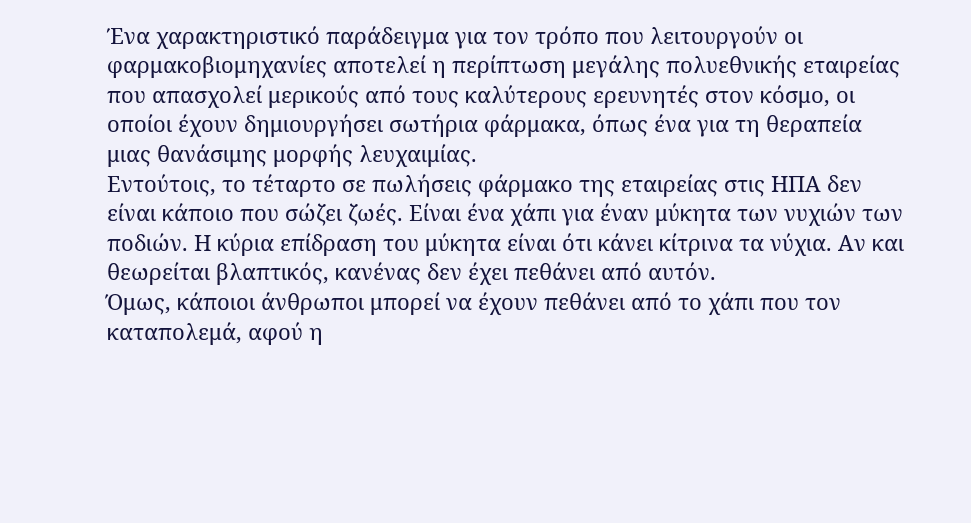Ένα χαρακτηριστικό παράδειγμα για τον τρόπο που λειτουργούν οι φαρμακοβιομηχανίες αποτελεί η περίπτωση μεγάλης πολυεθνικής εταιρείας που απασχολεί μερικούς από τους καλύτερους ερευνητές στον κόσμο, οι οποίοι έχουν δημιουργήσει σωτήρια φάρμακα, όπως ένα για τη θεραπεία μιας θανάσιμης μορφής λευχαιμίας.
Εντούτοις, το τέταρτο σε πωλήσεις φάρμακο της εταιρείας στις ΗΠΑ δεν είναι κάποιο που σώζει ζωές. Είναι ένα χάπι για έναν μύκητα των νυχιών των ποδιών. Η κύρια επίδραση του μύκητα είναι ότι κάνει κίτρινα τα νύχια. Αν και θεωρείται βλαπτικός, κανένας δεν έχει πεθάνει από αυτόν.
Όμως, κάποιοι άνθρωποι μπορεί να έχουν πεθάνει από το χάπι που τον καταπολεμά, αφού η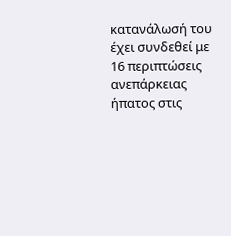κατανάλωσή του έχει συνδεθεί με 16 περιπτώσεις ανεπάρκειας ήπατος στις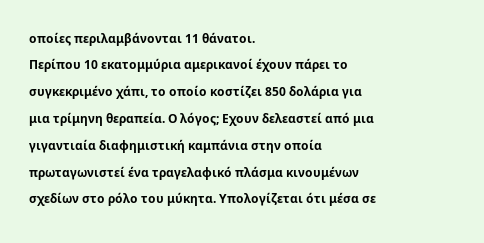οποίες περιλαμβάνονται 11 θάνατοι.
Περίπου 10 εκατομμύρια αμερικανοί έχουν πάρει το συγκεκριμένο χάπι, το οποίο κοστίζει 850 δολάρια για μια τρίμηνη θεραπεία. Ο λόγος; Εχουν δελεαστεί από μια γιγαντιαία διαφημιστική καμπάνια στην οποία πρωταγωνιστεί ένα τραγελαφικό πλάσμα κινουμένων σχεδίων στο ρόλο του μύκητα. Υπολογίζεται ότι μέσα σε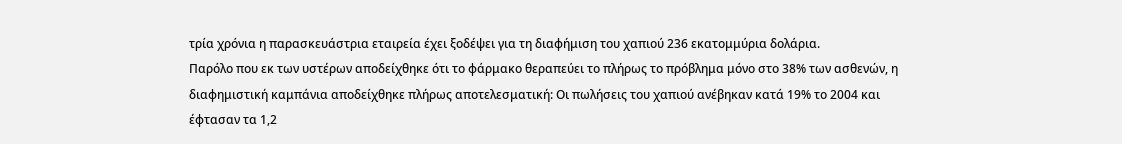τρία χρόνια η παρασκευάστρια εταιρεία έχει ξοδέψει για τη διαφήμιση του χαπιού 236 εκατομμύρια δολάρια.
Παρόλο που εκ των υστέρων αποδείχθηκε ότι το φάρμακο θεραπεύει το πλήρως το πρόβλημα μόνο στο 38% των ασθενών, η διαφημιστική καμπάνια αποδείχθηκε πλήρως αποτελεσματική: Οι πωλήσεις του χαπιού ανέβηκαν κατά 19% το 2004 και έφτασαν τα 1,2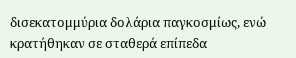δισεκατομμύρια δολάρια παγκοσμίως, ενώ κρατήθηκαν σε σταθερά επίπεδα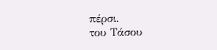πέρσι.
του Τάσου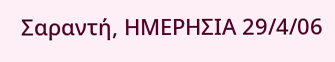Σαραντή, ΗΜΕΡΗΣΙΑ 29/4/06